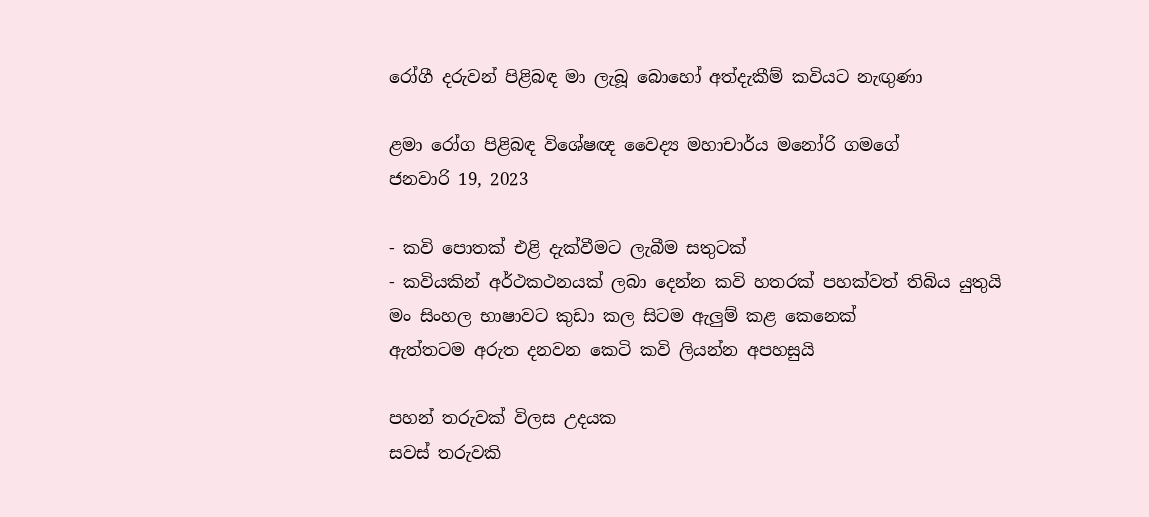රෝගී දරුවන් පිළිබඳ මා ලැබූ බොහෝ අත්දැකීම් කවියට නැඟුණා

ළමා රෝග පිළිබඳ විශේෂඥ වෛද්‍ය මහාචාර්ය මනෝරි ගමගේ
ජනවාරි 19, 2023

- කවි පොතක් එළි දැක්වීමට ලැබීම සතුටක්
- කවියකින් අර්ථකථනයක් ලබා දෙන්න කවි හතරක් පහක්වත් තිබිය යුතුයි
මං සිංහල භාෂාවට කුඩා කල සිටම ඇලුම් කළ කෙනෙක්
ඇත්තටම අරුත දනවන කෙටි කවි ලියන්න අපහසුයි

පහන් තරුවක් විලස උදයක
සවස් තරුවකි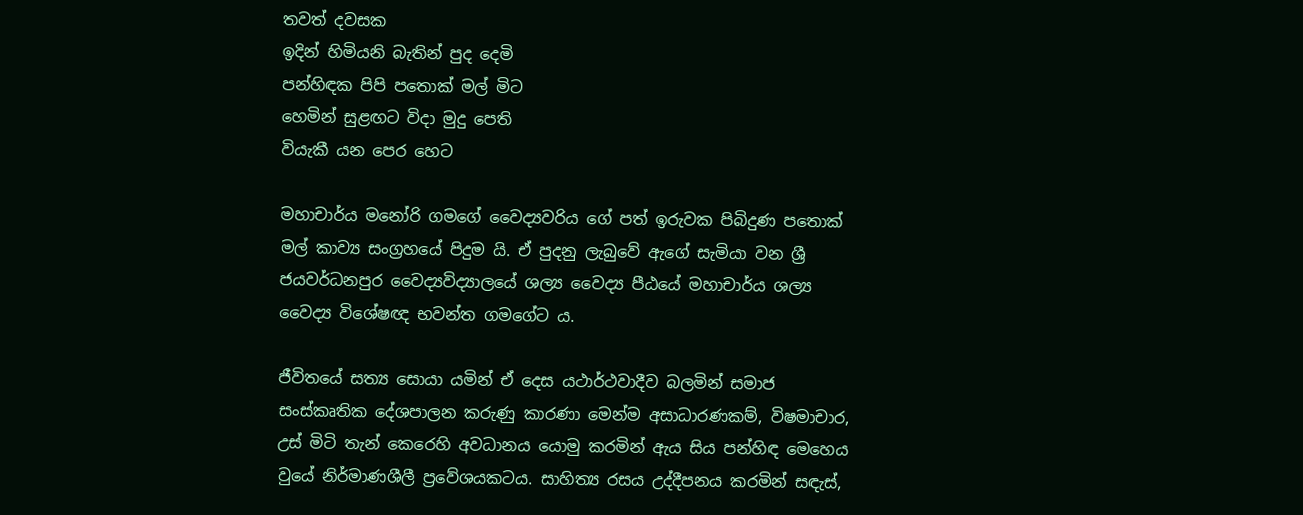තවත් දවසක
ඉදින් හිමියනි බැතින් පුද දෙමි
පන්හිඳක පිපි පතොක් මල් මිට
හෙමින් සුළඟට විදා මුදු පෙති
වියැකී යන පෙර හෙට

මහාචාර්ය මනෝරි ගමගේ වෛද්‍යවරිය ගේ පත් ඉරුවක පිබිදුණ පතොක් මල් කාව්‍ය සංග්‍රහයේ පිදුම යි. ඒ පුදනු ලැබුවේ ඇගේ සැමියා වන ශ්‍රී ජයවර්ධනපුර වෛද්‍යවිද්‍යාලයේ ශල්‍ය වෛද්‍ය පීඨයේ මහාචාර්ය ශල්‍ය වෛද්‍ය විශේෂඥ භවන්ත ගමගේට ය.

ජීවිතයේ සත්‍ය සොයා යමින් ඒ දෙස යථාර්ථවාදීව බලමින් සමාජ සංස්කෘතික දේශපාලන කරුණු කාරණා මෙන්ම අසාධාරණකම්, විෂමාචාර, උස් මිටි තැන් කෙරෙහි අවධානය යොමු කරමින් ඇය සිය පන්හිඳ මෙහෙය වුයේ නිර්මාණශීලී ප්‍රවේශයකටය. සාහිත්‍ය රසය උද්දීපනය කරමින් සඳැස්,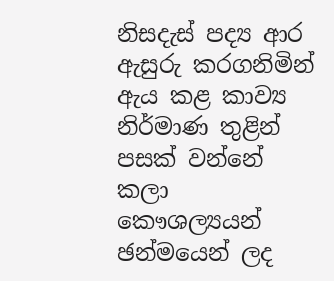නිසදැස් පද්‍ය ආර ඇසුරු කරගනිමින් ඇය කළ කාව්‍ය නිර්මාණ තුළින් පසක් වන්නේ කලා කෞශල්‍යයන් ඡන්මයෙන් ලද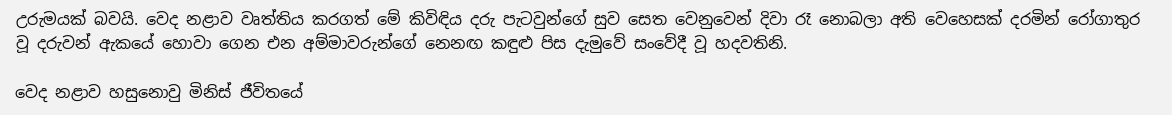උරුමයක් බවයි. වෙද නළාව වෘත්තිය කරගත් මේ කිවිඳිය දරු පැටවුන්ගේ සුව සෙත වෙනුවෙන් දිවා රෑ නොබලා අති වෙහෙසක් දරමින් රෝගාතුර වූ දරුවන් ඇකයේ හොවා ගෙන එන අම්මාවරුන්ගේ නෙනඟ කඳුළු පිස දැමුවේ සංවේදී වූ හදවතිනි.

වෙද නළාව හසුනොවු මිනිස් ජීවිතයේ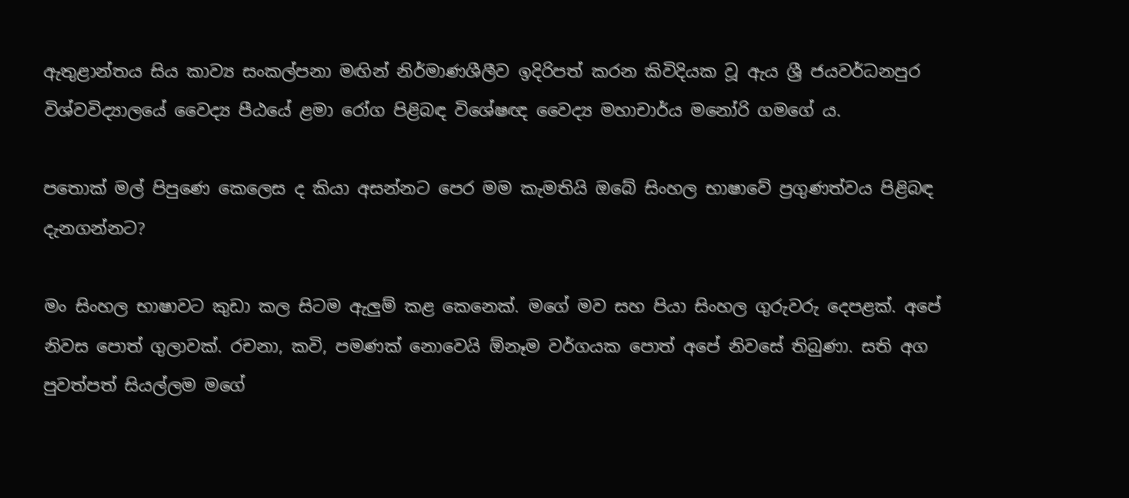ඇතුළාන්තය සිය කාව්‍ය සංකල්පනා මඟින් නිර්මාණශීලීව ඉදිරිපත් කරන කිවිදියක වූ ඇය ශ්‍රී ජයවර්ධනපුර විශ්වවිද්‍යාලයේ වෛද්‍ය පීඨයේ ළමා රෝග පිළිබඳ විශේෂඥ වෛද්‍ය මහාචාර්ය මනෝරි ගමගේ ය.

පතොක් මල් පිපුණෙ කෙලෙස ද කියා අසන්නට පෙර මම කැමතියි ඔබේ සිංහල භාෂාවේ ප්‍රගුණත්වය පිළිබඳ දැනගන්නට?

මං සිංහල භාෂාවට කුඩා කල සිටම ඇලුම් කළ කෙනෙක්. මගේ මව සහ පියා සිංහල ගුරුවරු දෙපළක්. අපේ නිවස පොත් ගුලාවක්. රචනා, කවි, පමණක් නොවෙයි ඕනෑම වර්ගයක පොත් අපේ නිවසේ තිබුණා. සති අග පුවත්පත් සියල්ලම මගේ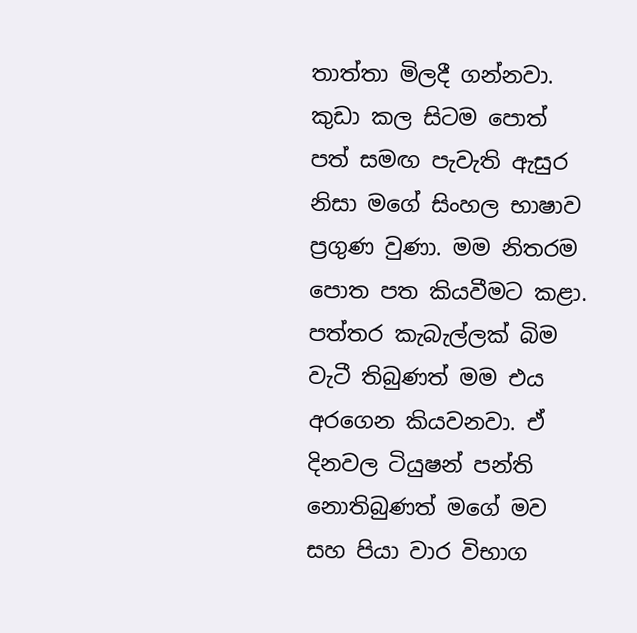තාත්තා මිලදී ගන්නවා. කුඩා කල සිටම පොත් පත් සමඟ පැවැති ඇසුර නිසා මගේ සිංහල භාෂාව ප්‍රගුණ වුණා. මම නිතරම පොත පත කියවීමට කළා. පත්තර කැබැල්ලක් බිම වැටී තිබුණත් මම එය අරගෙන කියවනවා. ඒ දිනවල ටියුෂන් පන්ති නොතිබුණත් මගේ මව සහ පියා වාර විභාග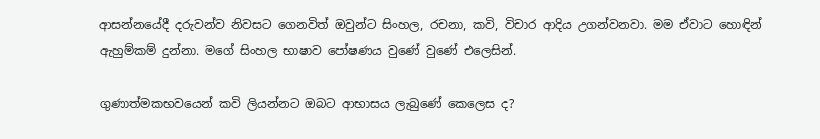ආසන්නයේදී දරුවන්ව නිවසට ගෙනවිත් ඔවුන්ට සිංහල, රචනා, කවි, විචාර ආදිය උගන්වනවා. මම ඒවාට හොඳින් ඇහුම්කම් දුන්නා. මගේ සිංහල භාෂාව පෝෂණය වුණේ වුණේ එලෙසින්.

ගුණාත්මකභවයෙන් කවි ලියන්නට ඔබට ආභාසය ලැබුණේ කෙලෙස ද?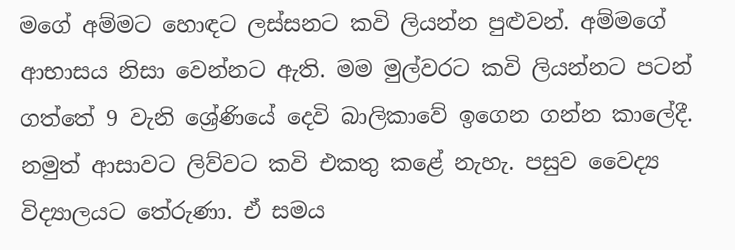මගේ අම්මට හොඳට ලස්සනට කවි ලියන්න පුළුවන්. අම්මගේ ආභාසය නිසා වෙන්නට ඇති. මම මුල්වරට කවි ලියන්නට පටන් ගත්තේ 9 වැනි ශ්‍රේණියේ දෙවි බාලිකාවේ ඉගෙන ගන්න කාලේදී. නමුත් ආසාවට ලිව්වට කවි එකතු කළේ නැහැ. පසුව වෛද්‍ය විද්‍යාලයට තේරුණා. ඒ සමය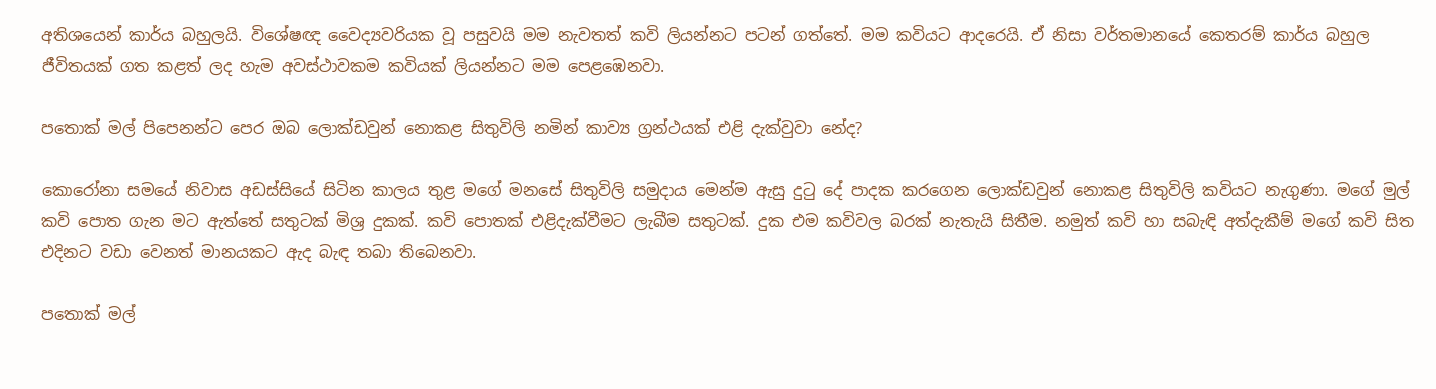අතිශයෙන් කාර්ය බහුලයි. විශේෂඥ වෛද්‍යවරියක වූ පසුවයි මම නැවතත් කවි ලියන්නට පටන් ගත්තේ. මම කවියට ආදරෙයි. ඒ නිසා වර්තමානයේ කෙතරම් කාර්ය බහුල ජීවිතයක් ගත කළත් ලද හැම අවස්ථාවකම කවියක් ලියන්නට මම පෙළඹෙනවා.

පතොක් මල් පිපෙනන්ට පෙර ඔබ ලොක්ඩවුන් නොකළ සිතුවිලි නමින් කාව්‍ය ග්‍රන්ථයක් එළි දැක්වුවා නේද?

කොරෝනා සමයේ නිවාස අඩස්සියේ සිටින කාලය තුළ මගේ මනසේ සිතුවිලි සමුදාය මෙන්ම ඇසු දුටු දේ පාදක කරගෙන ලොක්ඩවුන් නොකළ සිතුවිලි කවියට නැගුණා. මගේ මුල් කවි පොත ගැන මට ඇත්තේ සතුටක් මිශ්‍ර දුකක්. කවි පොතක් එළිදැක්වීමට ලැබීම සතුටක්. දුක එම කවිවල බරක් නැතැයි සිතීම. නමුත් කවි හා සබැඳි අත්දැකීම් මගේ කවි සිත එදිනට වඩා වෙනත් මානයකට ඇද බැඳ තබා තිබෙනවා.

පතොක් මල්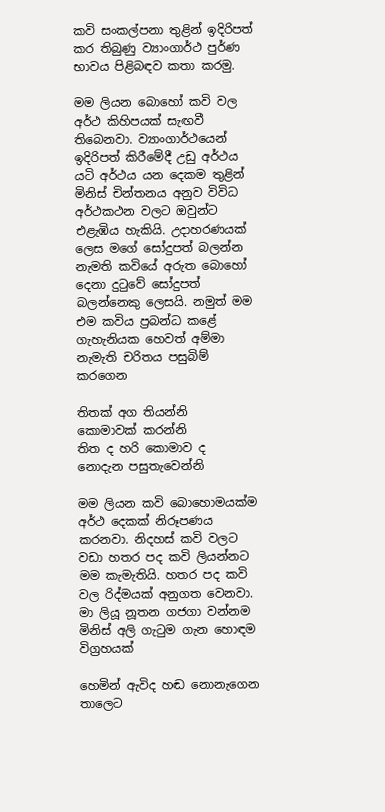කවි සංකල්පනා තුළින් ඉදිරිපත් කර තිබුණු ව්‍යාංගාර්ථ පුර්ණ භාවය පිළිබඳව කතා කරමු.

මම ලියන බොහෝ කවි වල අර්ථ කිහිපයක් සැඟවී තිබෙනවා. ව්‍යාංගාර්ථයෙන් ඉදිරිපත් කිරීමේදී උඩු අර්ථය යටි අර්ථය යන දෙකම තුළින් මිනිස් චින්තනය අනුව විවිධ අර්ථකථන වලට ඔවුන්ට එළැඹිය හැකියි. උදාහරණයක් ලෙස මගේ සෝදුපත් බලන්න නැමති කවියේ අරුත බොහෝ දෙනා දුටුවේ සෝදුපත් බලන්නෙකු ලෙසයි. නමුත් මම එම කවිය ප්‍රබන්ධ කළේ ගැහැනියක හෙවත් අම්මා නැමැති චරිතය පසුබිම් කරගෙන

තිතක් අග තියන්නි
කොමාවක් කරන්නි
තිත ද හරි කොමාව ද
නොදැන පසුතැවෙන්නි

මම ලියන කවි බොහොමයක්ම අර්ථ දෙකක් නිරූපණය කරනවා. නිදහස් කවි වලට වඩා හතර පද කවි ලියන්නට මම කැමැතියි. හතර පද කවි වල රිද්මයක් අනුගත වෙනවා. මා ලියූ නූතන ගජගා වන්නම මිනිස් අලි ගැටුම ගැන හොඳම විග්‍රහයක්

හෙමින් ඇවිද හඬ නොනැගෙන
තාලෙට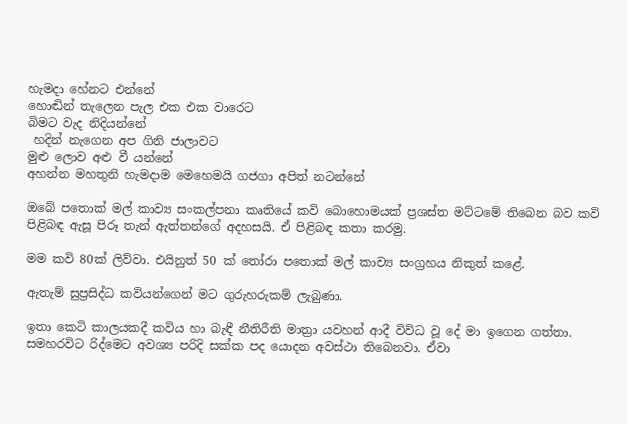හැමදා හේනට එන්නේ
හොඬින් තැලෙන පැල එක එක වාරෙට
බිමට වැද නිදියන්නේ
 හදින් නැගෙන අප ගිනි ජාලාවට
මුළු ලොව අළු වී යන්නේ
අහන්න මහතුනි හැමදාම මෙහෙමයි ගජගා අපිත් නටන්නේ

ඔබේ පතොක් මල් කාව්‍ය සංකල්පනා කෘතියේ කවි බොහොමයක් ප්‍රශස්ත මට්ටමේ තිබෙන බව කවි පිළිබඳ ඇසූ පිරූ තැන් ඇත්තන්ගේ අදහසයි. ඒ පිළිබඳ කතා කරමු.

මම කවි 80ක් ලිව්වා. එයිනුත් 50 ක් තෝරා පතොක් මල් කාව්‍ය සංග්‍රහය නිකුත් කළේ.

ඇතැම් සුප්‍රසිද්ධ කවියන්ගෙන් මට ගුරුහරුකම් ලැබුණා.

ඉතා කෙටි කාලයකදී කවිය හා බැඳී නීතිරීති මාත්‍රා යවහන් ආදී විවිධ වූ දේ මා ඉගෙන ගත්තා. සමහරවිට රිද්මෙට අවශ්‍ය පරිදි සක්ක පද යොදන අවස්ථා තිබෙනවා. ඒවා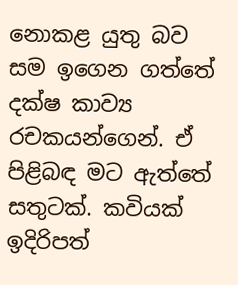නොකළ යුතු බව සම ඉගෙන ගත්තේ දක්ෂ කාව්‍ය රචකයන්ගෙන්. ඒ පිළිබඳ මට ඇත්තේ සතුටක්. කවියක් ඉදිරිපත්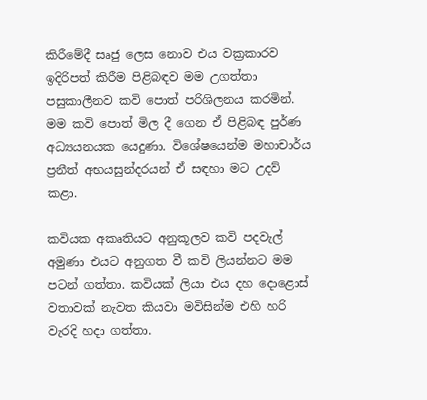කිරීමේදී සෘජු ලෙස නොව එය වක්‍රකාරව ඉදිරිපත් කිරීම පිළිබඳව මම උගත්තා පසුකාලීනව කවි පොත් පරිශිලනය කරමින්. මම කවි පොත් මිල දී ගෙන ඒ පිළිබඳ පුර්ණ අධ්‍යයනයක යෙදුණා. විශේෂයෙන්ම මහාචාර්ය ප්‍රනීත් අභයසුන්දරයන් ඒ සඳහා මට උදව් කළා.

කවියක අකෘතියට අනුකූලව කවි පදවැල් අමුණා එයට අනුගත වී කවි ලියන්නට මම පටන් ගත්තා. කවියක් ලියා එය දහ දොළොස් වතාවක් නැවත කියවා මවිසින්ම එහි හරි වැරදි හදා ගත්තා.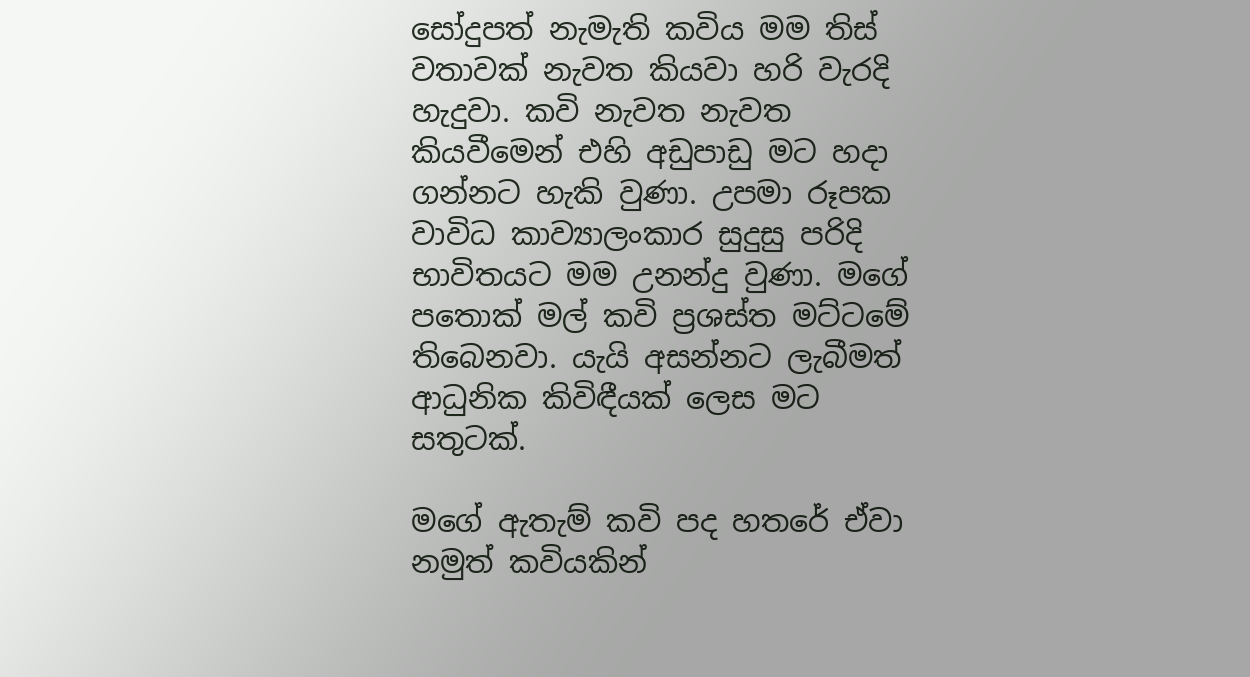සෝදුපත් නැමැති කවිය මම තිස් වතාවක් නැවත කියවා හරි වැරදි හැදුවා. කවි නැවත නැවත කියවීමෙන් එහි අඩුපාඩු මට හදා ගන්නට හැකි වුණා. උපමා රූපක වාවිධ කාව්‍යාලංකාර සුදුසු පරිදි භාවිතයට මම උනන්දු වුණා. මගේ පතොක් මල් කවි ප්‍රශස්ත මට්ටමේ තිබෙනවා. යැයි අසන්නට ලැබීමත් ආධුනික කිවිඳීයක් ලෙස මට සතුටක්.

මගේ ඇතැම් කවි පද හතරේ ඒවා නමුත් කවියකින්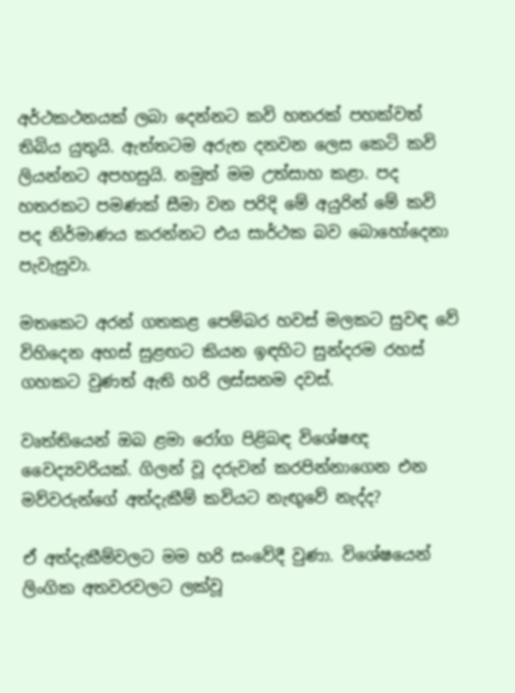අර්ථකථනයක් ලබා දෙන්නට කවි හතරක් පහක්වත් තිබිය යුතුයි. ඇත්තටම අරුත දනවන ලෙස කෙටි කවි ලියන්නට අපහසුයි. නමුත් මම උත්සාහ කළා. පද හතරකට පමණක් සීමා වන පරිදි මේ අයුරින් මේ කවි පද නිර්මාණය කරන්නට එය සාර්ථක බව බොහෝදෙනා පැවැසුවා.

මතකෙට අරන් ගතකළ පෙම්බර හවස් මලකට සුවඳ වේ විහිදෙන අහස් සුළඟට කියන ඉඳහිට සුන්දරම රහස් ගහකට වුණත් ඇති හරි ලස්සනම දවස්.

වෘත්තියෙන් ඔබ ළමා රෝග පිළිබඳ විශේෂඥ වෛද්‍යවරියක්. ගිලන් වූ දරුවන් කරපින්නාගෙන එන මව්වරුන්ගේ අත්දැකීම් කවියට නැඟුවේ නැද්ද?

ඒ අත්දැකීම්වලට මම හරි සංවේදී වුණා. විශේෂයෙන් ලිංගික අතවරවලට ලක්වූ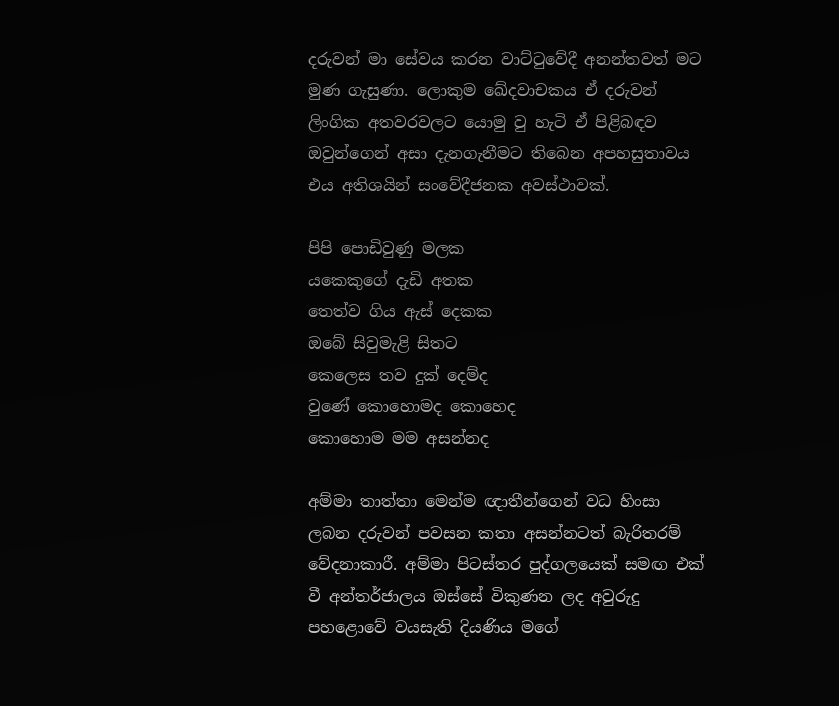දරුවන් මා සේවය කරන වාට්ටුවේදී අනන්තවත් මට මුණ ගැසුණා. ලොකුම ඛේදවාචකය ඒ දරුවන් ලිංගික අතවරවලට යොමු වු හැටි ඒ පිළිබඳව ඔවුන්ගෙන් අසා දැනගැනීමට තිබෙන අපහසුතාවය එය අතිශයින් සංවේදීජනක අවස්ථාවක්.

පිපි පොඩිවුණු මලක
යකෙකුගේ දැඩි අතක
තෙත්ව ගිය ඇස් දෙකක
ඔබේ සිවුමැළි සිතට
කෙලෙස තව දුක් දෙම්ද
වුණේ කොහොමද කොහෙද
කොහොම මම අසන්නද

අම්මා තාත්තා මෙන්ම ඥාතීන්ගෙන් වධ හිංසා ලබන දරුවන් පවසන කතා අසන්නටත් බැරිතරම් වේදනාකාරී. අම්මා පිටස්තර පුද්ගලයෙක් සමඟ එක් වී අන්තර්ජාලය ඔස්සේ විකුණන ලද අවුරුදු පහළොවේ වයසැති දියණිය මගේ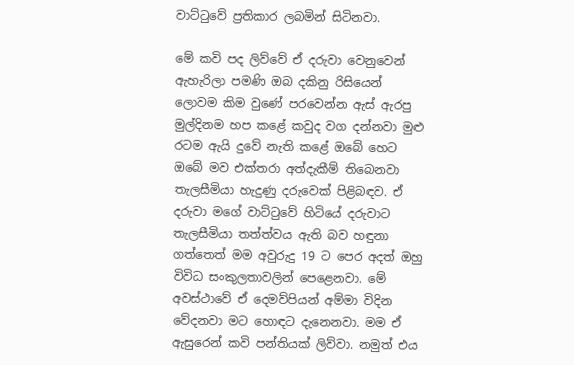වාට්ටුවේ ප්‍රතිකාර ලබමින් සිටිනවා.

මේ කවි පද ලිව්වේ ඒ දරුවා වෙනුවෙන් ඇහැරිලා පමණි ඔබ දකිනු රිසියෙන් ලොවම කිම වුණේ පරවෙන්න ඇස් ඇරපු මුල්දිනම හප කළේ කවුද වග දන්නවා මුළු රටම ඇයි දුවේ නැති කළේ ඔබේ හෙට ඔබේ මව එක්තරා අත්දැකීම් තිබෙනවා තැලසීමියා හැදුණු දරුවෙක් පිළිබඳව. ඒ දරුවා මගේ වාට්ටුවේ හිටියේ දරුවාට තැලසීමියා තත්ත්වය ඇති බව හඳුනා ගත්තෙත් මම අවුරුදු 19 ට පෙර අදත් ඔහු විවිධ සංකුලතාවලින් පෙළෙනවා. මේ අවස්ථාවේ ඒ දෙමව්පියන් අම්මා විදින වේදනවා මට හොඳට දැනෙනවා. මම ඒ ඇසුරෙන් කවි පන්තියක් ලිව්වා. නමුත් එය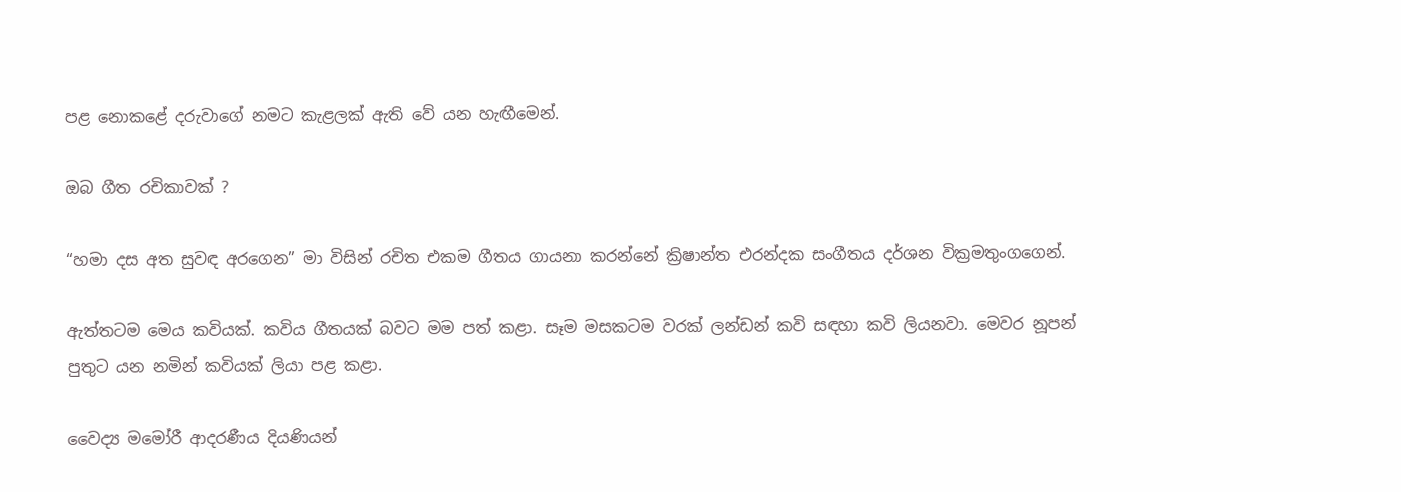පළ නොකළේ දරුවාගේ නමට කැළලක් ඇති වේ යන හැඟීමෙන්.

ඔබ ගීත රචිකාවක් ?

“හමා දස අත සුවඳ අරගෙන” මා විසින් රචිත එකම ගීතය ගායනා කරන්නේ ක්‍රිෂාන්ත එරන්දක සංගීතය දර්ශන වික්‍රමතුංගගෙන්.

ඇත්තටම මෙය කවියක්. කවිය ගීතයක් බවට මම පත් කළා. සෑම මසකටම වරක් ලන්ඩන් කවි සඳහා කවි ලියනවා. මෙවර නූපන් පුතුට යන නමින් කවියක් ලියා පළ කළා.

වෛද්‍ය මමෝරී ආදරණීය දියණියන්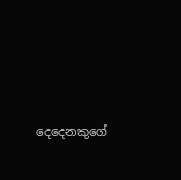දෙදෙනකුගේ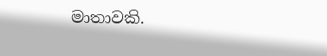මාතාවකි.